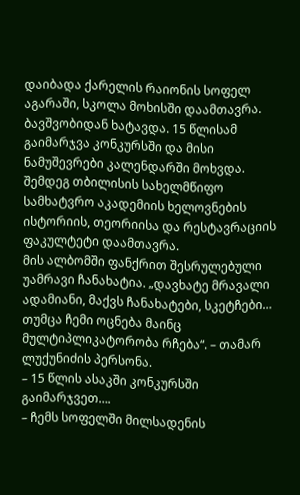დაიბადა ქარელის რაიონის სოფელ აგარაში, სკოლა მოხისში დაამთავრა. ბავშვობიდან ხატავდა. 15 წლისამ გაიმარჯვა კონკურსში და მისი ნამუშევრები კალენდარში მოხვდა. შემდეგ თბილისის სახელმწიფო სამხატვრო აკადემიის ხელოვნების ისტორიის, თეორიისა და რესტავრაციის ფაკულტეტი დაამთავრა.
მის ალბომში ფანქრით შესრულებული უამრავი ჩანახატია. „დავხატე მრავალი ადამიანი, მაქვს ჩანახატები, სკეტჩები… თუმცა ჩემი ოცნება მაინც მულტიპლიკატორობა რჩება“. – თამარ ლუქუნიძის პერსონა.
– 15 წლის ასაკში კონკურსში გაიმარჯვეთ….
– ჩემს სოფელში მილსადენის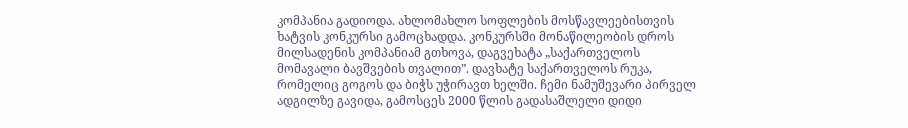კომპანია გადიოდა. ახლომახლო სოფლების მოსწავლეებისთვის ხატვის კონკურსი გამოცხადდა. კონკურსში მონაწილეობის დროს მილსადენის კომპანიამ გთხოვა, დაგვეხატა „საქართველოს მომავალი ბავშვების თვალით”. დავხატე საქართველოს რუკა, რომელიც გოგოს და ბიჭს უჭირავთ ხელში. ჩემი ნამუშევარი პირველ ადგილზე გავიდა, გამოსცეს 2000 წლის გადასაშლელი დიდი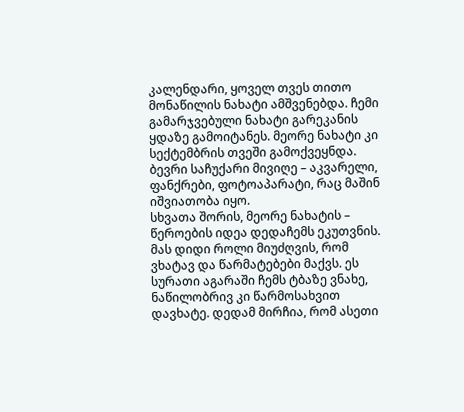კალენდარი, ყოველ თვეს თითო მონაწილის ნახატი ამშვენებდა. ჩემი გამარჯვებული ნახატი გარეკანის ყდაზე გამოიტანეს. მეორე ნახატი კი სექტემბრის თვეში გამოქვეყნდა. ბევრი საჩუქარი მივიღე – აკვარელი, ფანქრები, ფოტოაპარატი, რაც მაშინ იშვიათობა იყო.
სხვათა შორის, მეორე ნახატის – წეროების იდეა დედაჩემს ეკუთვნის. მას დიდი როლი მიუძღვის, რომ ვხატავ და წარმატებები მაქვს. ეს სურათი აგარაში ჩემს ტბაზე ვნახე, ნაწილობრივ კი წარმოსახვით დავხატე. დედამ მირჩია, რომ ასეთი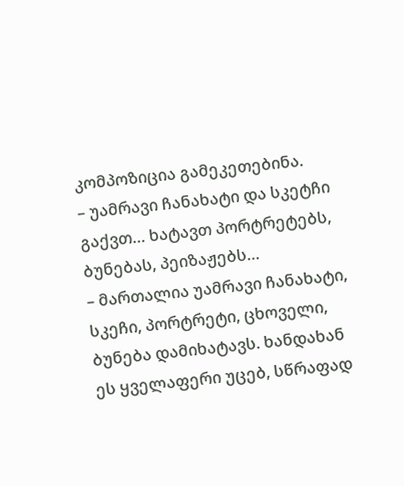კომპოზიცია გამეკეთებინა.
– უამრავი ჩანახატი და სკეტჩი გაქვთ… ხატავთ პორტრეტებს, ბუნებას, პეიზაჟებს…
– მართალია უამრავი ჩანახატი, სკეჩი, პორტრეტი, ცხოველი, ბუნება დამიხატავს. ხანდახან ეს ყველაფერი უცებ, სწრაფად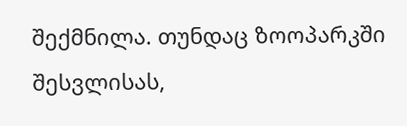შექმნილა. თუნდაც ზოოპარკში შესვლისას,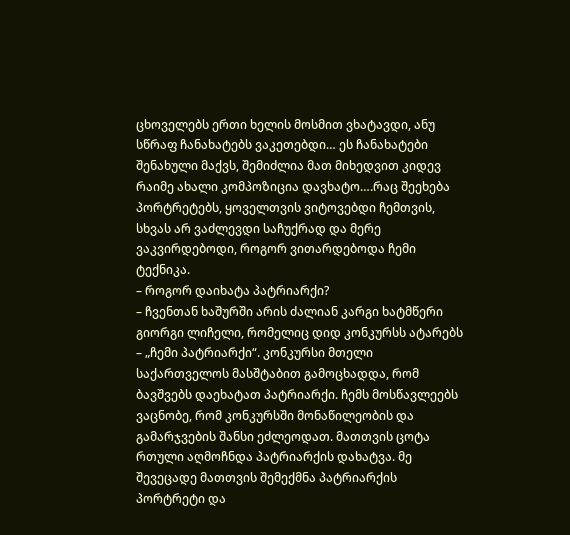ცხოველებს ერთი ხელის მოსმით ვხატავდი, ანუ სწრაფ ჩანახატებს ვაკეთებდი… ეს ჩანახატები შენახული მაქვს, შემიძლია მათ მიხედვით კიდევ რაიმე ახალი კომპოზიცია დავხატო….რაც შეეხება პორტრეტებს, ყოველთვის ვიტოვებდი ჩემთვის, სხვას არ ვაძლევდი საჩუქრად და მერე ვაკვირდებოდი, როგორ ვითარდებოდა ჩემი ტექნიკა.
– როგორ დაიხატა პატრიარქი?
– ჩვენთან ხაშურში არის ძალიან კარგი ხატმწერი გიორგი ლიჩელი, რომელიც დიდ კონკურსს ატარებს – „ჩემი პატრიარქი“. კონკურსი მთელი საქართველოს მასშტაბით გამოცხადდა, რომ ბავშვებს დაეხატათ პატრიარქი. ჩემს მოსწავლეებს ვაცნობე, რომ კონკურსში მონაწილეობის და გამარჯვების შანსი ეძლეოდათ. მათთვის ცოტა რთული აღმოჩნდა პატრიარქის დახატვა. მე შევეცადე მათთვის შემექმნა პატრიარქის პორტრეტი და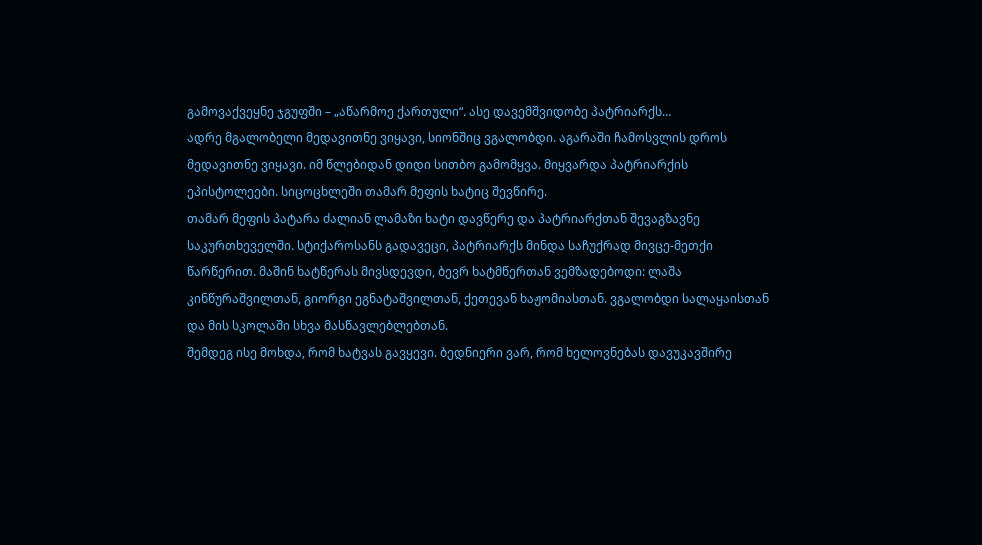გამოვაქვეყნე ჯგუფში – „აწარმოე ქართული“. ასე დავემშვიდობე პატრიარქს…
ადრე მგალობელი მედავითნე ვიყავი, სიონშიც ვგალობდი. აგარაში ჩამოსვლის დროს მედავითნე ვიყავი. იმ წლებიდან დიდი სითბო გამომყვა. მიყვარდა პატრიარქის ეპისტოლეები. სიცოცხლეში თამარ მეფის ხატიც შევწირე.
თამარ მეფის პატარა ძალიან ლამაზი ხატი დავწერე და პატრიარქთან შევაგზავნე საკურთხეველში. სტიქაროსანს გადავეცი, პატრიარქს მინდა საჩუქრად მივცე-მეთქი წარწერით. მაშინ ხატწერას მივსდევდი, ბევრ ხატმწერთან ვემზადებოდი: ლაშა კინწურაშვილთან, გიორგი ეგნატაშვილთან, ქეთევან ხაჟომიასთან. ვგალობდი სალაყაისთან და მის სკოლაში სხვა მასწავლებლებთან.
შემდეგ ისე მოხდა, რომ ხატვას გავყევი. ბედნიერი ვარ, რომ ხელოვნებას დავუკავშირე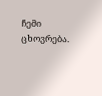ჩემი ცხოვრება.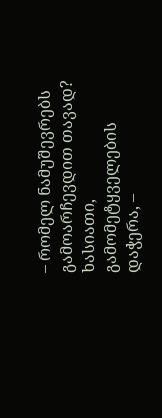– რომელ ნამუშევრებს გამოარჩევდით თავად? ხასიათი, გამომეტყველების დაჭერა, –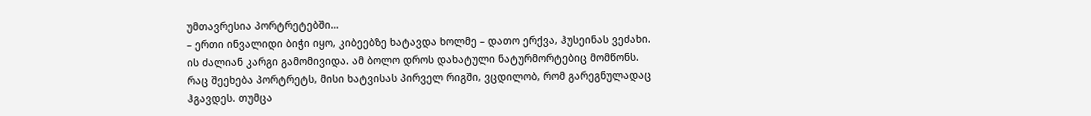უმთავრესია პორტრეტებში…
– ერთი ინვალიდი ბიჭი იყო, კიბეებზე ხატავდა ხოლმე – დათო ერქვა, ჰუსეინას ვეძახი. ის ძალიან კარგი გამომივიდა. ამ ბოლო დროს დახატული ნატურმორტებიც მომწონს.
რაც შეეხება პორტრეტს, მისი ხატვისას პირველ რიგში, ვცდილობ, რომ გარეგნულადაც ჰგავდეს. თუმცა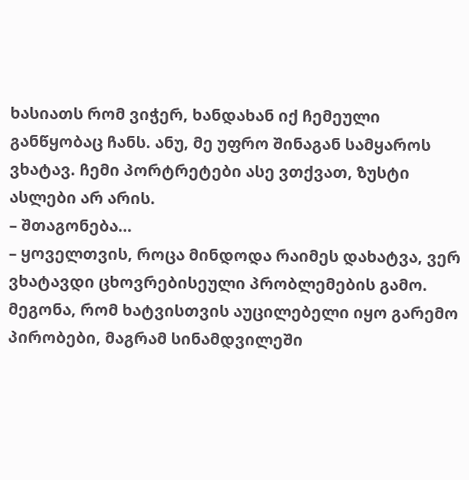ხასიათს რომ ვიჭერ, ხანდახან იქ ჩემეული განწყობაც ჩანს. ანუ, მე უფრო შინაგან სამყაროს ვხატავ. ჩემი პორტრეტები ასე ვთქვათ, ზუსტი ასლები არ არის.
– შთაგონება…
– ყოველთვის, როცა მინდოდა რაიმეს დახატვა, ვერ ვხატავდი ცხოვრებისეული პრობლემების გამო. მეგონა, რომ ხატვისთვის აუცილებელი იყო გარემო პირობები, მაგრამ სინამდვილეში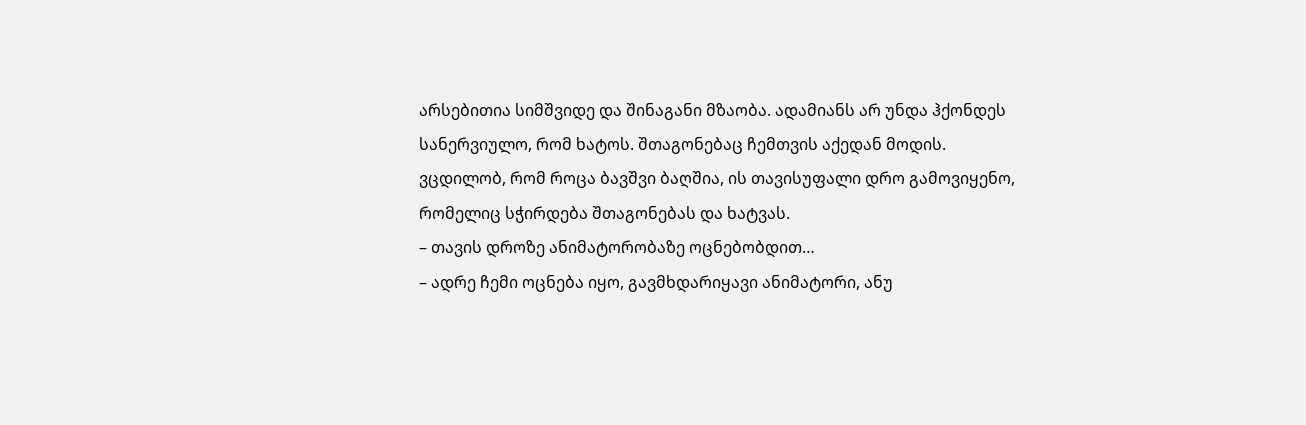არსებითია სიმშვიდე და შინაგანი მზაობა. ადამიანს არ უნდა ჰქონდეს სანერვიულო, რომ ხატოს. შთაგონებაც ჩემთვის აქედან მოდის. ვცდილობ, რომ როცა ბავშვი ბაღშია, ის თავისუფალი დრო გამოვიყენო, რომელიც სჭირდება შთაგონებას და ხატვას.
– თავის დროზე ანიმატორობაზე ოცნებობდით…
– ადრე ჩემი ოცნება იყო, გავმხდარიყავი ანიმატორი, ანუ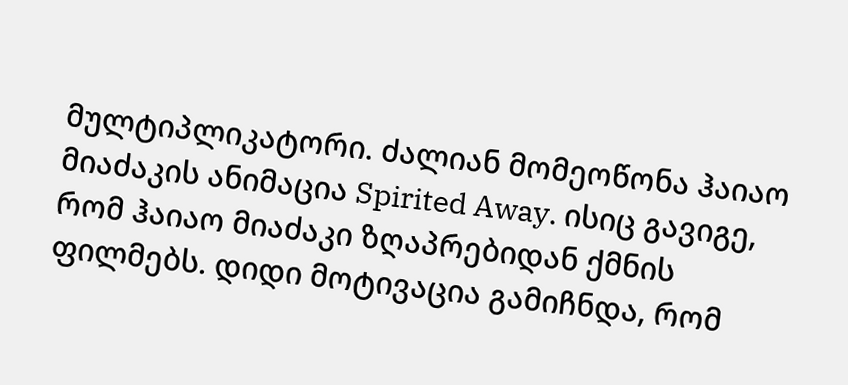მულტიპლიკატორი. ძალიან მომეოწონა ჰაიაო მიაძაკის ანიმაცია Spirited Away. ისიც გავიგე, რომ ჰაიაო მიაძაკი ზღაპრებიდან ქმნის ფილმებს. დიდი მოტივაცია გამიჩნდა, რომ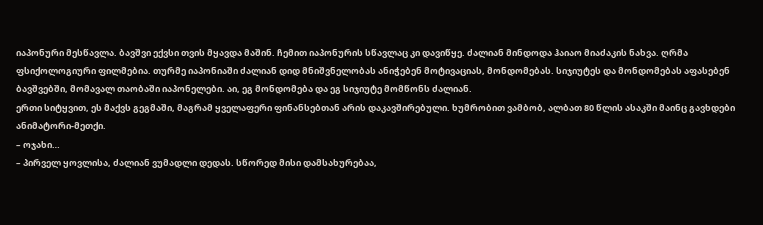იაპონური მესწავლა. ბავშვი ექვსი თვის მყავდა მაშინ. ჩემით იაპონურის სწავლაც კი დავიწყე. ძალიან მინდოდა ჰაიაო მიაძაკის ნახვა. ღრმა ფსიქოლოგიური ფილმებია. თურმე იაპონიაში ძალიან დიდ მნიშვნელობას ანიჭებენ მოტივაციას, მონდომებას. სიჯიუტეს და მონდომებას აფასებენ ბავშვებში, მომავალ თაობაში იაპონელები. აი, ეგ მონდომება და ეგ სიჯიუტე მომწონს ძალიან.
ერთი სიტყვით, ეს მაქვს გეგმაში, მაგრამ ყველაფერი ფინანსებთან არის დაკავშირებული. ხუმრობით ვამბობ, ალბათ 80 წლის ასაკში მაინც გავხდები ანიმატორი-მეთქი.
– ოჯახი…
– პირველ ყოვლისა, ძალიან ვუმადლი დედას. სწორედ მისი დამსახურებაა,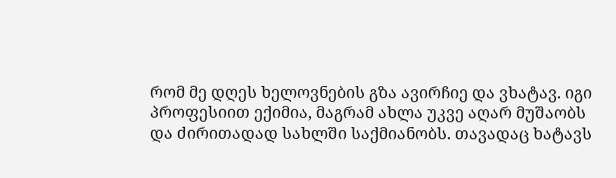რომ მე დღეს ხელოვნების გზა ავირჩიე და ვხატავ. იგი პროფესიით ექიმია, მაგრამ ახლა უკვე აღარ მუშაობს და ძირითადად სახლში საქმიანობს. თავადაც ხატავს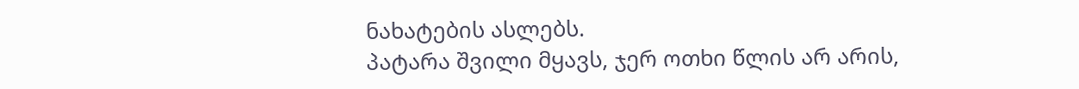ნახატების ასლებს.
პატარა შვილი მყავს, ჯერ ოთხი წლის არ არის,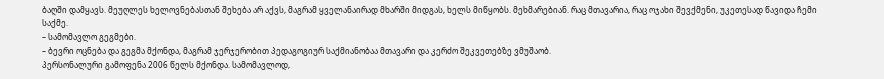ბაღში დამყავს. მეუღლეს ხელოვნებასთან შეხება არ აქვს, მაგრამ ყველანაირად მხარში მიდგას, ხელს მიწყობს. მეხმარებიან. რაც მთავარია, რაც ოჯახი შევქმენი, უკეთესად წავიდა ჩემი საქმე.
– სამომავლო გეგმები.
– ბევრი ოცნება და გეგმა მქონდა, მაგრამ ჯერჯერობით პედაგოგიურ საქმიანობაა მთავარი და კერძო შეკვეთებზე ვმუშაობ.
პერსონალური გამოფენა 2006 წელს მქონდა. სამომავლოდ,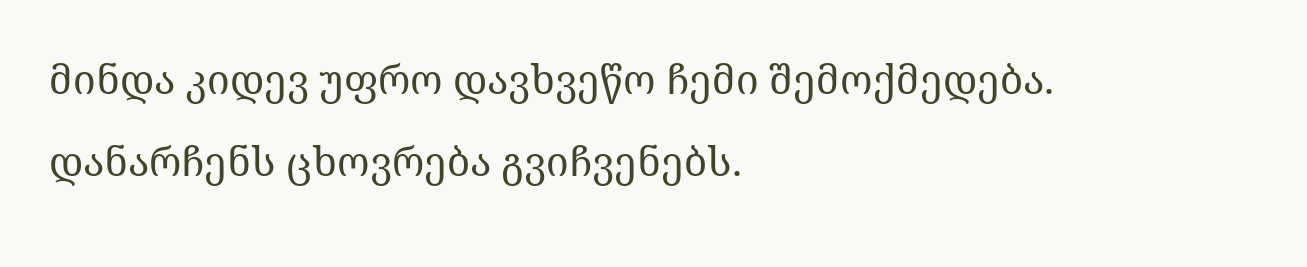მინდა კიდევ უფრო დავხვეწო ჩემი შემოქმედება. დანარჩენს ცხოვრება გვიჩვენებს.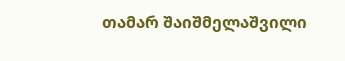თამარ შაიშმელაშვილი